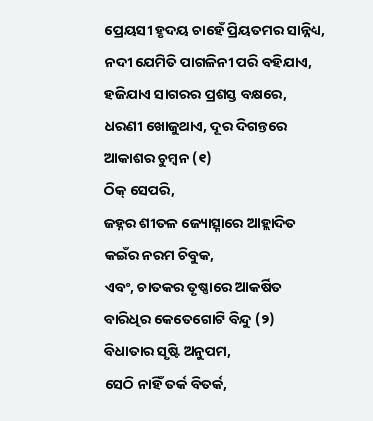ପ୍ରେୟସୀ ହୃଦୟ ଚାହେଁ ପ୍ରିୟତମର ସାନ୍ନିଧ୍ୟ,
ନଦୀ ଯେମିତି ପାଗଳିନୀ ପରି ବହିଯାଏ,
ହଜିଯାଏ ସାଗରର ପ୍ରଶସ୍ତ ବକ୍ଷରେ,
ଧରଣୀ ଖୋଜୁଥାଏ, ଦୂର ଦିଗନ୍ତରେ
ଆକାଶର ଚୁମ୍ୱନ (୧)
ଠିକ୍ ସେପରି,
ଜହ୍ନର ଶୀତଳ ଜ୍ୟୋତ୍ସ୍ନାରେ ଆହ୍ଲାଦିତ
କଇଁର ନରମ ଚିବୁକ,
ଏବଂ, ଚାତକର ତୃଷ୍ଣାରେ ଆକର୍ଷିତ
ବାରିଧିର କେତେଗୋଟି ବିନ୍ଦୁ (୨)
ବିଧାତାର ସୃଷ୍ଟି ଅନୁପମ,
ସେଠି ନାହିଁ ତର୍କ ବିତର୍କ,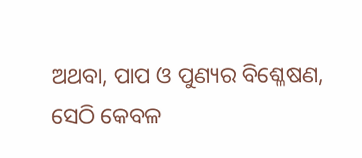ଅଥବା, ପାପ ଓ ପୁଣ୍ୟର ବିଶ୍ଳେଷଣ,
ସେଠି କେବଳ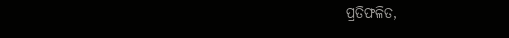ପ୍ରତିଫଳିତ,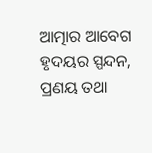ଆତ୍ମାର ଆବେଗ ହୃଦୟର ସ୍ପନ୍ଦନ,
ପ୍ରଣୟ ତଥା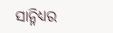ସାନ୍ନିଧ୍ୟର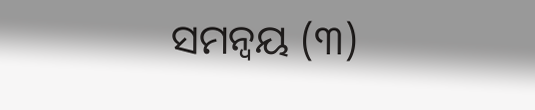ସମନ୍ୱୟ (୩)